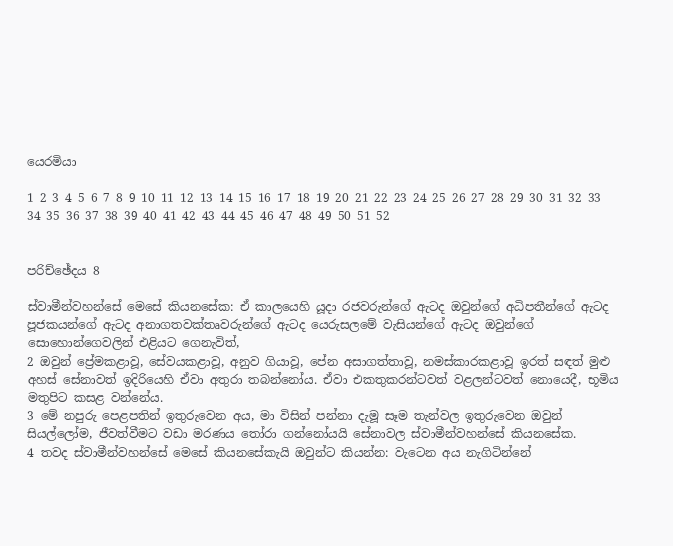යෙරමියා

1 2 3 4 5 6 7 8 9 10 11 12 13 14 15 16 17 18 19 20 21 22 23 24 25 26 27 28 29 30 31 32 33 34 35 36 37 38 39 40 41 42 43 44 45 46 47 48 49 50 51 52


පරිච්ඡේදය 8

ස්වාමීන්වහන්සේ මෙසේ කියනසේක: ඒ කාලයෙහි යූදා රජවරුන්ගේ ඇටද ඔවුන්ගේ අධිපතීන්ගේ ඇටද පූජකයන්ගේ ඇටද අනාගතවක්තෘවරුන්ගේ ඇටද යෙරුසලමේ වැසියන්ගේ ඇටද ඔවුන්ගේ සොහොන්ගෙවලින් එළියට ගෙනැවිත්,
2 ඔවුන් ප්‍රේමකළාවූ, සේවයකළාවූ, අනුව ගියාවූ, පේන අසාගත්තාවූ, නමස්කාරකළාවූ ඉරත් සඳත් මුළු අහස් සේනාවත් ඉදිරියෙහි ඒවා අතුරා තබන්නෝය. ඒවා එකතුකරන්ටවත් වළලන්ටවත් නොයෙදී, භූමිය මතුපිට කසළ වන්නේය.
3 මේ නපුරු පෙළපතින් ඉතුරුවෙන අය, මා විසින් පන්නා දැමූ සෑම තැන්වල ඉතුරුවෙන ඔවුන් සියල්ලෝම, ජීවත්වීමට වඩා මරණය තෝරා ගන්නෝයයි සේනාවල ස්වාමීන්වහන්සේ කියනසේක.
4 තවද ස්වාමීන්වහන්සේ මෙසේ කියනසේකැයි ඔවුන්ට කියන්න: වැටෙන අය නැගිටින්නේ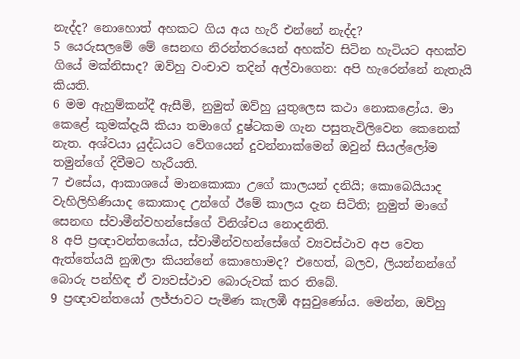නැද්ද? නොහොත් අහකට ගිය අය හැරී එන්නේ නැද්ද?
5 යෙරුසලමේ මේ සෙනඟ නිරන්තරයෙන් අහක්ව සිටින හැටියට අහක්ව ගියේ මක්නිසාද? ඔව්හු වංචාව තදින් අල්වාගෙන: අපි හැරෙන්නේ නැතැයි කියති.
6 මම ඇහුම්කන්දී ඇසීමි, නුමුත් ඔව්හු යුතුලෙස කථා නොකළෝය. මා කෙළේ කුමක්දැයි කියා තමාගේ දුෂ්ටකම ගැන පසුතැවිලිවෙන කෙනෙක් නැත. අශ්වයා යුද්ධයට වේගයෙන් දුවන්නාක්මෙන් ඔවුන් සියල්ලෝම තමුන්ගේ දිවීමට හැරීයති.
7 එසේය, ආකාශයේ මානකොකා උගේ කාලයන් දනියි; කොබෙයියාද වැහිලිහිණියාද කොකාද උන්ගේ ඊමේ කාලය දැන සිටිති; නුමුත් මාගේ සෙනඟ ස්වාමීන්වහන්සේගේ විනිශ්චය නොදනිති.
8 අපි ප්‍රඥාවන්තයෝය, ස්වාමීන්වහන්සේගේ ව්‍යවස්ථාව අප වෙත ඇත්තේයයි නුඹලා කියන්නේ කොහොමද? එහෙත්, බලව, ලියන්නන්ගේ බොරු පන්හිඳ ඒ ව්‍යවස්ථාව බොරුවක් කර තිබේ.
9 ප්‍රඥාවන්තයෝ ලජ්ජාවට පැමිණ කැලඹී අසුවුණෝය. මෙන්න, ඔව්හු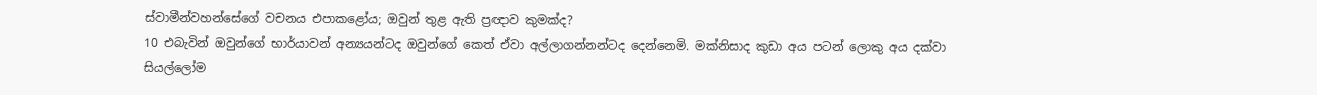ස්වාමීන්වහන්සේගේ වචනය එපාකළෝය; ඔවුන් තුළ ඇති ප්‍රඥාව කුමක්ද?
10 එබැවින් ඔවුන්ගේ භාර්යාවන් අන්‍යයන්ටද ඔවුන්ගේ කෙත් ඒවා අල්ලාගන්නන්ටද දෙන්නෙමි. මක්නිසාද කුඩා අය පටන් ලොකු අය දක්වා සියල්ලෝම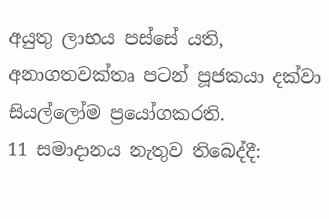අයුතු ලාභය පස්සේ යති, අනාගතවක්තෘ පටන් පූජකයා දක්වා සියල්ලෝම ප්‍රයෝගකරති.
11 සමාදානය නැතුව තිබෙද්දී: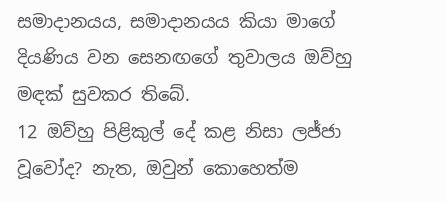සමාදානයය, සමාදානයය කියා මාගේ දියණිය වන සෙනඟගේ තුවාලය ඔව්හු මඳක් සුවකර තිබේ.
12 ඔව්හු පිළිකුල් දේ කළ නිසා ලජ්ජා වූවෝද? නැත, ඔවුන් කොහෙත්ම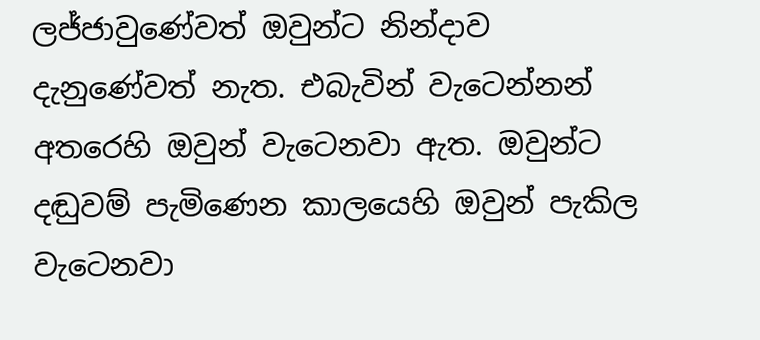ලජ්ජාවුණේවත් ඔවුන්ට නින්දාව දැනුණේවත් නැත. එබැවින් වැටෙන්නන් අතරෙහි ඔවුන් වැටෙනවා ඇත. ඔවුන්ට දඬුවම් පැමිණෙන කාලයෙහි ඔවුන් පැකිල වැටෙනවා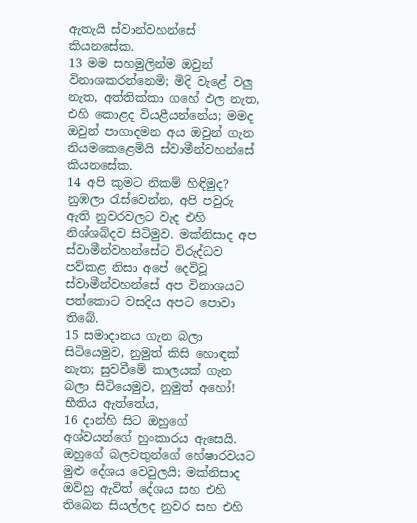ඇතැයි ස්වාන්වහන්සේ කියනසේක.
13 මම සහමුලින්ම ඔවුන් විනාශකරන්නෙමි; මිදි වැළේ වලු නැත, අත්තික්කා ගහේ ඵල නැත, එහි කොළද වියළීයන්නේය; මමද ඔවුන් පාගාදමන අය ඔවුන් ගැන නියමකෙළෙමියි ස්වාමීන්වහන්සේ කියනසේක.
14 අපි කුමට නිකම් හිඳිමුද? නුඹලා රැස්වෙන්න, අපි පවුරු ඇති නුවරවලට වැද එහි නිශ්ශබ්දව සිටිමුව. මක්නිසාද අප ස්වාමීන්වහන්සේට විරුද්ධව පව්කළ නිසා අපේ දෙවිවූ ස්වාමීන්වහන්සේ අප විනාශයට පත්කොට වසදිය අපට පොවා තිබේ.
15 සමාදානය ගැන බලා සිටියෙමුව, නුමුත් කිසි හොඳක් නැත; සුවවීමේ කාලයක් ගැන බලා සිටියෙමුව, නුමුත් අහෝ! භීතිය ඇත්තේය,
16 දාන්හි සිට ඔහුගේ අශ්වයන්ගේ හුංකාරය ඇසෙයි. ඔහුගේ බලවතුන්ගේ හේෂාරවයට මුළු දේශය වෙවුලයි; මක්නිසාද ඔව්හු ඇවිත් දේශය සහ එහි තිබෙන සියල්ලද නුවර සහ එහි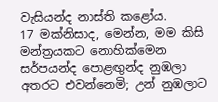වැසියන්ද නාස්ති කළෝය.
17 මක්නිසාද, මෙන්න, මම කිසි මන්ත්‍රයකට නොහික්මෙන සර්පයන්ද පොළඟුන්ද නුඹලා අතරට එවන්නෙමි; උන් නුඹලාට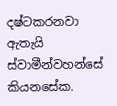දෂ්ටකරනවා ඇතැයි ස්වාමීන්වහන්සේ කියනසේක.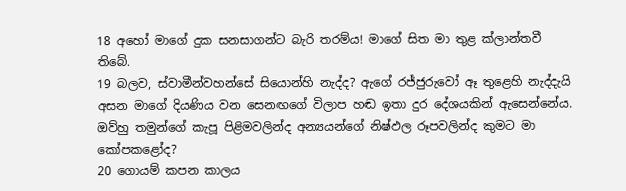18 අහෝ මාගේ දුක සනසාගන්ට බැරි තරම්ය! මාගේ සිත මා තුළ ක්ලාන්තවී තිබේ.
19 බලව, ස්වාමීන්වහන්සේ සියොන්හි නැද්ද? ඇගේ රජ්ජුරුවෝ ඈ තුළෙහි නැද්දැයි අසන මාගේ දියණිය වන සෙනඟගේ විලාප හඬ ඉතා දුර දේශයකින් ඇසෙන්නේය. ඔව්හු තමුන්ගේ කැපූ පිළිමවලින්ද අන්‍යයන්ගේ නිෂ්ඵල රූපවලින්ද කුමට මා කෝපකළෝද?
20 ගොයම් කපන කාලය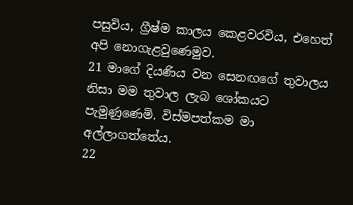පසුවිය, ග්‍රීෂ්ම කාලය කෙළවරවිය, එහෙත් අපි නොගැළවුණෙමුව.
21 මාගේ දියණිය වන සෙනඟගේ තුවාලය නිසා මම තුවාල ලැබ ශෝකයට පැමුණුණෙමි. විස්මපත්කම මා අල්ලාගත්තේය.
22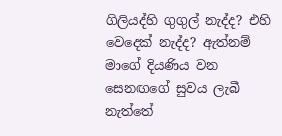ගිලියද්හි ගුගුල් නැද්ද? එහි වෙදෙක් නැද්ද? ඇත්නම් මාගේ දියණිය වන සෙනඟගේ සුවය ලැබී නැත්තේ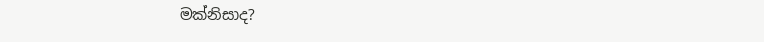මක්නිසාද?